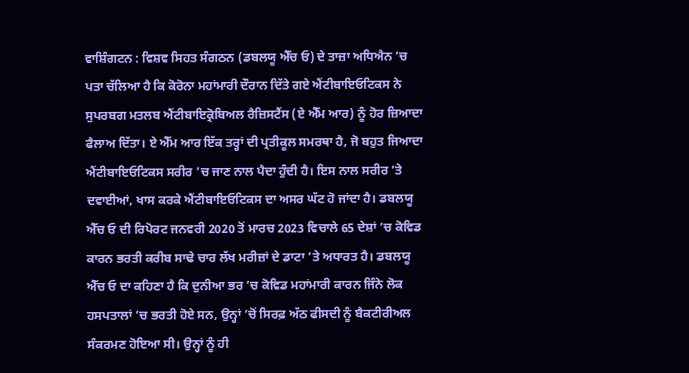ਵਾਸ਼ਿੰਗਟਨ : ਵਿਸ਼ਵ ਸਿਹਤ ਸੰਗਠਨ (ਡਬਲਯੂ ਐੱਚ ਓ) ਦੇ ਤਾਜ਼ਾ ਅਧਿਐਨ ’ਚ ਪਤਾ ਚੱਲਿਆ ਹੈ ਕਿ ਕੋਰੋਨਾ ਮਹਾਂਮਾਰੀ ਦੌਰਾਨ ਦਿੱਤੇ ਗਏ ਐਂਟੀਬਾਇਓਟਿਕਸ ਨੇ ਸੁਪਰਬਗ ਮਤਲਬ ਐਂਟੀਬਾਇਕ੍ਰੋਬਿਅਲ ਰੈਜ਼ਿਸਟੈਂਸ (ਏ ਐੱਮ ਆਰ) ਨੂੰ ਹੋਰ ਜ਼ਿਆਦਾ ਫੈਲਾਅ ਦਿੱਤਾ। ਏ ਐੱਮ ਆਰ ਇੱਕ ਤਰ੍ਹਾਂ ਦੀ ਪ੍ਰਤੀਕੂਲ ਸਮਰਥਾ ਹੈ, ਜੋ ਬਹੁਤ ਜਿਆਦਾ ਐਂਟੀਬਾਇਓਟਿਕਸ ਸਰੀਰ ’ਚ ਜਾਣ ਨਾਲ ਪੈਦਾ ਹੁੰਦੀ ਹੈ। ਇਸ ਨਾਲ ਸਰੀਰ ’ਤੇ ਦਵਾਈਆਂ, ਖਾਸ ਕਰਕੇ ਐਂਟੀਬਾਇਓਟਿਕਸ ਦਾ ਅਸਰ ਘੱਟ ਹੋ ਜਾਂਦਾ ਹੈ। ਡਬਲਯੂ ਐੱਚ ਓ ਦੀ ਰਿਪੋਰਟ ਜਨਵਰੀ 2020 ਤੋਂ ਮਾਰਚ 2023 ਵਿਚਾਲੇ 65 ਦੇਸ਼ਾਂ ’ਚ ਕੋਵਿਡ ਕਾਰਨ ਭਰਤੀ ਕਰੀਬ ਸਾਢੇ ਚਾਰ ਲੱਖ ਮਰੀਜ਼ਾਂ ਦੇ ਡਾਟਾ ’ਤੇ ਅਧਾਰਤ ਹੈ। ਡਬਲਯੂ ਐੱਚ ਓ ਦਾ ਕਹਿਣਾ ਹੈ ਕਿ ਦੁਨੀਆ ਭਰ ’ਚ ਕੋਵਿਡ ਮਹਾਂਮਾਰੀ ਕਾਰਨ ਜਿੰਨੇ ਲੋਕ ਹਸਪਤਾਲਾਂ ’ਚ ਭਰਤੀ ਹੋਏ ਸਨ, ਉਨ੍ਹਾਂ ’ਚੋਂ ਸਿਰਫ਼ ਅੱਠ ਫੀਸਦੀ ਨੂੰ ਬੈਕਟੀਰੀਅਲ ਸੰਕਰਮਣ ਹੋਇਆ ਸੀ। ਉਨ੍ਹਾਂ ਨੂੰ ਹੀ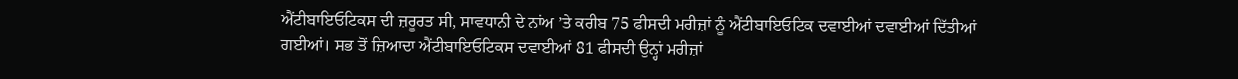ਐਂਟੀਬਾਇਓਟਿਕਸ ਦੀ ਜ਼ਰੂਰਤ ਸੀ, ਸਾਵਧਾਨੀ ਦੇ ਨਾਂਅ ’ਤੇ ਕਰੀਬ 75 ਫੀਸਦੀ ਮਰੀਜ਼ਾਂ ਨੂੰ ਐਂਟੀਬਾਇਓਟਿਕ ਦਵਾਈਆਂ ਦਵਾਈਆਂ ਦਿੱਤੀਆਂ ਗਈਆਂ। ਸਭ ਤੋਂ ਜ਼ਿਆਦਾ ਐਂਟੀਬਾਇਓਟਿਕਸ ਦਵਾਈਆਂ 81 ਫੀਸਦੀ ਉਨ੍ਹਾਂ ਮਰੀਜ਼ਾਂ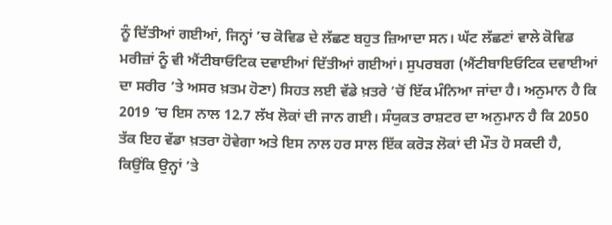ਨੂੰ ਦਿੱਤੀਆਂ ਗਈਆਂ, ਜਿਨ੍ਹਾਂ ’ਚ ਕੋਵਿਡ ਦੇ ਲੱਛਣ ਬਹੁਤ ਜ਼ਿਆਦਾ ਸਨ। ਘੱਟ ਲੱਛਣਾਂ ਵਾਲੇ ਕੋਵਿਡ ਮਰੀਜ਼ਾਂ ਨੂੰ ਵੀ ਐਂਟੀਬਾਓਟਿਕ ਦਵਾਈਆਂ ਦਿੱਤੀਆਂ ਗਈਆਂ। ਸੁਪਰਬਗ (ਐਂਟੀਬਾਇਓਟਿਕ ਦਵਾਈਆਂ ਦਾ ਸਰੀਰ ’ਤੇ ਅਸਰ ਖ਼ਤਮ ਹੋਣਾ) ਸਿਹਤ ਲਈ ਵੱਡੇ ਖ਼ਤਰੇ ’ਚੋਂ ਇੱਕ ਮੰਨਿਆ ਜਾਂਦਾ ਹੈ। ਅਨੁਮਾਨ ਹੈ ਕਿ 2019 ’ਚ ਇਸ ਨਾਲ 12.7 ਲੱਖ ਲੋਕਾਂ ਦੀ ਜਾਨ ਗਈ। ਸੰਯੁਕਤ ਰਾਸ਼ਟਰ ਦਾ ਅਨੁਮਾਨ ਹੈ ਕਿ 2050 ਤੱਕ ਇਹ ਵੱਡਾ ਖ਼ਤਰਾ ਹੋਵੇਗਾ ਅਤੇ ਇਸ ਨਾਲ ਹਰ ਸਾਲ ਇੱਕ ਕਰੋੜ ਲੋਕਾਂ ਦੀ ਮੌਤ ਹੋ ਸਕਦੀ ਹੈ, ਕਿਉਂਕਿ ਉਨ੍ਹਾਂ ’ਤੇ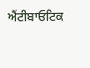ਐਂਟੀਬਾਓਟਿਕ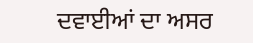ਦਵਾਈਆਂ ਦਾ ਅਸਰ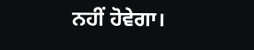ਨਹੀਂ ਹੋਵੇਗਾ।